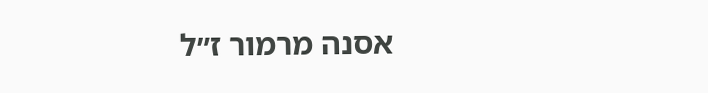אסנה מרמור ז״ל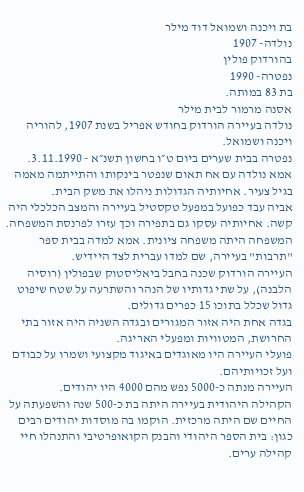בת ויכנה ושמואל דוד מילר
נולדה- 1907
בהורדוק פולין
נפטרה- 1990
בת 83 במותה.
אסנה מרמור לבית מילר
נולדה בעיירה הורדוק בחודש אפריל בשנת 1907, להוריה ויכנה ושמואל.
נפטרה בבית שערים ביום ט״ו בחשון תשנ״א - 3.11.1990.
אמא נולדה עם אח תאום שנפטר בינקותו והתייתמה מאמה בגיל צעיר. אחיותיה הגדולות ניהלו את משק הבית.
אביה עבד כפועל במפעל טקסטיל בעיירה והמצב הכלכלי היה קשה. אחיותיה עסקו גם בתפירה וכך עזרו לפרנסת המשפחה.
המשפחה היתה משפחה ציונית. אמא למדה בבית ספר "תרבות" בעיירה, שם למדו עברית לצד היידיש.
העיירה הורדוק שכנה בחבל ביאליסטוק שבפולין (רוסיה הלבנה), על שתי גדותיו של הנהר והשתרעה על שטח שיפוט גדול שכלל בתוכו 15 כפרים גדולים.
בגדה אחת היה אזור המגורים ובגדה השניה היה אזור בתי החרושת, המטוויות ומפעלי האריגה.
פועלי העיירה היו מאוגדים באיגוד מקצועי ושמרו על כבודם ועל זכויותיהם.
העיירה מנתה כ-5000 נפש מהם 4000 היו יהודים.
הקהילה היהודית בעיירה היתה בת כ-500 שנה והשפעתה על החיים שם היתה מרכזית. הוקמו בה מוסדות יהודים רבים כגון: בית הספר היהודי והבנק הקואופרטיבי והתנהלו חיי קהילה ערים.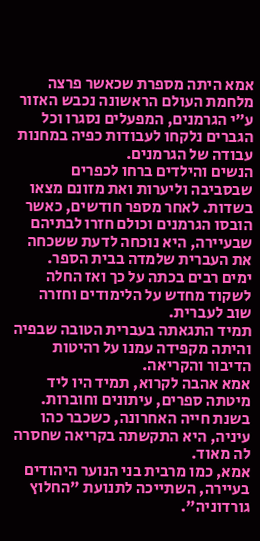אמא היתה מספרת שכאשר פרצה מלחמת העולם הראשונה נכבש האזור ע״י הגרמנים, המפעלים נסגרו וכל הגברים נלקחו לעבודות כפיה במחנות עבודה של הגרמנים.
הנשים והילדים ברחו לכפרים שבסביבה וליערות ואת מזונם מצאו בשדות. לאחר מספר חודשים, כאשר הובסו הגרמנים וכולם חזרו לבתיהם שבעיירה, היא נוכחה לדעת ששכחה את העברית שלמדה בבית הספר.
ימים רבים בכתה על כך ואז החלה לשקוד מחדש על הלימודים וחזרה שוב לעברית.
תמיד התגאתה בעברית הטובה שבפיה והיתה מקפידה עמנו על רהיטות הדיבור והקריאה.
אמא אהבה לקרוא, תמיד היו ליד מיטתה ספרים, עיתונים וחוברות.
בשנת חייה האחרונה, כשכבר כהו עיניה, היא התקשתה בקריאה שחסרה לה מאוד.
אמא, כמו מרבית בני הנוער היהודים בעיירה, השתייכה לתנועת "החלוץ גורדוניה".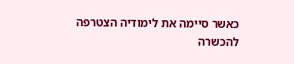כאשר סיימה את לימודיה הצטרפה להכשרה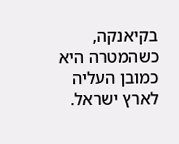בקיאנקה, כשהמטרה היא כמובן העליה לארץ ישראל.